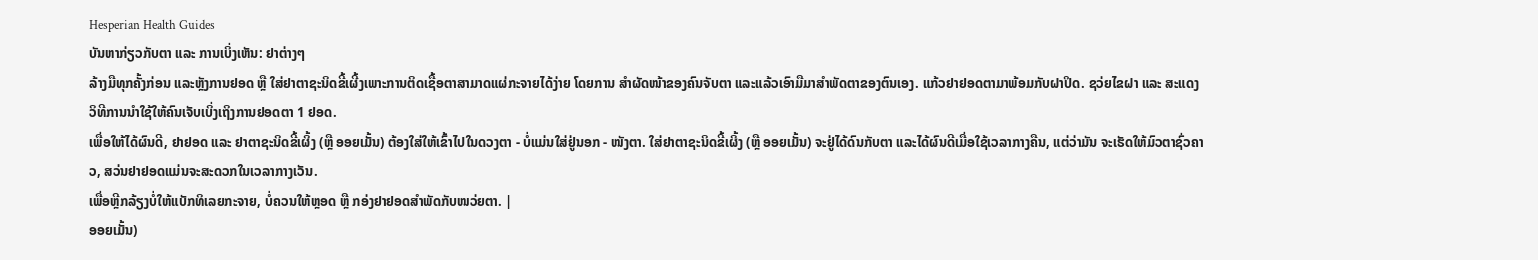Hesperian Health Guides
ບັນຫາກ່ຽວກັບຕາ ແລະ ການເບິ່ງເຫັນ: ຢາຕ່າງໆ
ລ້າງມືທຸກຄັ້ງກ່ອນ ແລະຫຼັງການຢອດ ຫຼື ໃສ່ຢາຕາຊະນິດຂີ້ເຜີ້ງເພາະການຕິດເຊື້ອຕາສາມາດແຜ່ກະຈາຍໄດ້ງ່າຍ ໂດຍການ ສໍາຜັດໜ້າຂອງຄົນຈັບຕາ ແລະແລ້ວເອົາມືມາສໍາພັດຕາຂອງຕົນເອງ. ແກ້ວຢາຢອດຕາມາພ້ອມກັບຝາປິດ. ຊວ່ຍໄຂຝາ ແລະ ສະແດງວິທີການນໍາໃຊ້ໃຫ້ຄົນເຈັບເບິ່ງເຖິງການຢອດຕາ 1 ຢອດ.
ເພື່ອໃຫ້ໄດ້ຜົນດີ, ຢາຢອດ ແລະ ຢາຕາຊະນິດຂີ້ເຜິ້ງ (ຫຼື ອອຍເມັ້ນ) ຕ້ອງໃສ່ໃຫ້ເຂົ້າໄປໃນດວງຕາ - ບໍ່ແມ່ນໃສ່ຢູ່ນອກ - ໜັງຕາ. ໃສ່ຢາຕາຊະນິດຂີ້ເຜິ້ງ (ຫຼື ອອຍເມັ້ນ) ຈະຢູ່ໄດ້ດົນກັບຕາ ແລະໄດ້ຜົນດີເມື່ອໃຊ້ເວລາກາງຄືນ, ແຕ່ວ່າມັນ ຈະເຮັດໃຫ້ມົວຕາຊົ່ວຄາວ, ສວ່ນຢາຢອດແມ່ນຈະສະດວກໃນເວລາກາງເວັນ.
ເພື່ອຫຼີກລ້ຽງບໍ່ໃຫ້ແບັກທິເລຍກະຈາຍ, ບໍ່ຄວນໃຫ້ຫຼອດ ຫຼື ກອ່ງຢາຢອດສໍາພັດກັບໜວ່ຍຕາ. |
ອອຍເມັ້ນ)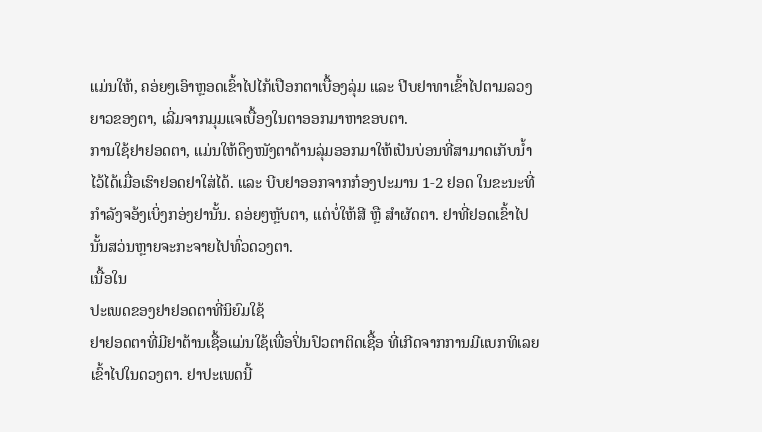ແມ່ນໃຫ້, ຄອ່ຍໆເອົາຫຼອດເຂົ້າໄປໄກ້ເປືອກຕາເບື້ອງລຸ່ມ ແລະ ປີບຢາທາເຂົ້າໄປຕາມລວງຍາວຂອງຕາ, ເລີ່ມຈາກມຸມແຈເບື້ອງໃນຕາອອກມາຫາຂອບຕາ.
ການໃຊ້ຢາຢອດຕາ, ແມ່ນໃຫ້ດຶງໜັງຕາດ້ານລຸ່ມອອກມາໃຫ້ເປັນບ່ອນທີ່ສາມາດເກັບນ້ຳໄວ້ໄດ້ເມື່ອເຮົາຢອດຢາໃສ່ໄດ້. ແລະ ບີບຢາອອກຈາກກ໋ອງປະມານ 1-2 ຢອດ ໃນຂະນະທີ່ກຳລັງຈອ້ງເບິ່ງກອ່ງຢານັ້ນ. ຄອ່ຍໆຫຼັບຕາ, ແຕ່ບໍ່ໃຫ້ສີ ຫຼື ສໍາຜັດຕາ. ຢາທີ່ຢອດເຂົ້າໄປນັ້ນສວ່ນຫຼາຍຈະກະຈາຍໄປທົ່ວດວງຕາ.
ເນື້ອໃນ
ປະເພດຂອງຢາຢອດຕາທີ່ນິຍົມໃຊ້
ຢາຢອດຕາທີ່ມີຢາຕ້ານເຊື້ອແມ່ນໃຊ້ເພື່ອປິ່ນປົວຕາຕິດເຊື້ອ ທີ່ເກີດຈາກການມີແບກທິເລຍເຂົ້າໄປໃນດວງຕາ. ຢາປະເພດນີ້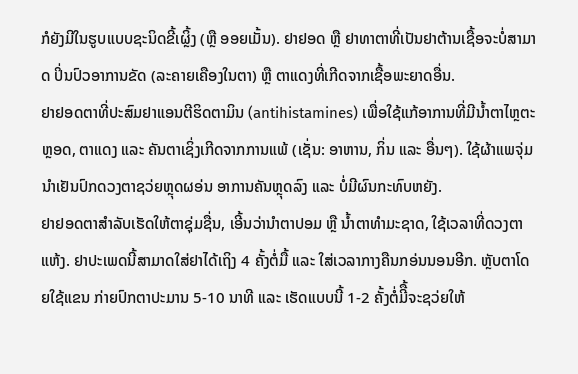ກໍຍັງມີໃນຮູບແບບຊະນິດຂີ້ເຜຼິ້ງ (ຫຼື ອອຍເມັ້ນ). ຢາຢອດ ຫຼື ຢາທາຕາທີ່ເປັນຢາຕ້ານເຊື້ອຈະບໍ່ສາມາດ ປິ່ນປົວອາການຂັດ (ລະຄາຍເຄືອງໃນຕາ) ຫຼື ຕາແດງທີ່ເກີດຈາກເຊື້ອພະຍາດອື່ນ.
ຢາຢອດຕາທີ່ປະສົມຢາແອນຕີຮິດຕາມິນ (antihistamines) ເພື່ອໃຊ້ແກ້ອາການທີ່ມີນໍ້າຕາໄຫຼຕະຫຼອດ, ຕາແດງ ແລະ ຄັນຕາເຊິ່ງເກີດຈາກການແພ້ (ເຊັ່ນ: ອາຫານ, ກິ່ນ ແລະ ອື່ນໆ). ໃຊ້ຜ້າແພຈຸ່ມນໍາເຢັນປົກດວງຕາຊວ່ຍຫຼຸດຜອ່ນ ອາການຄັນຫຼຸດລົງ ແລະ ບໍ່ມີຜົນກະທົບຫຍັງ.
ຢາຢອດຕາສໍາລັບເຮັດໃຫ້ຕາຊຸ່ມຊື່ນ, ເອີ້ນວ່ານໍາຕາປອມ ຫຼື ນໍ້າຕາທໍາມະຊາດ, ໃຊ້ເວລາທີ່ດວງຕາແຫ້ງ. ຢາປະເພດນີ້ສາມາດໃສ່ຢາໄດ້ເຖິງ 4 ຄັ້ງຕໍ່ມື້ ແລະ ໃສ່ເວລາກາງຄືນກອ່ນນອນອີກ. ຫຼັບຕາໂດຍໃຊ້ແຂນ ກ່າຍປົກຕາປະມານ 5-10 ນາທີ ແລະ ເຮັດແບບນີ້ 1-2 ຄັ້ງຕໍ່ມີື້ຈະຊວ່ຍໃຫ້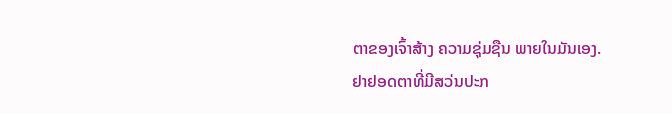ຕາຂອງເຈົ້າສ້າງ ຄວາມຊຸ່ມຊືນ ພາຍໃນມັນເອງ.
ຢາຢອດຕາທີ່ມີສວ່ນປະກ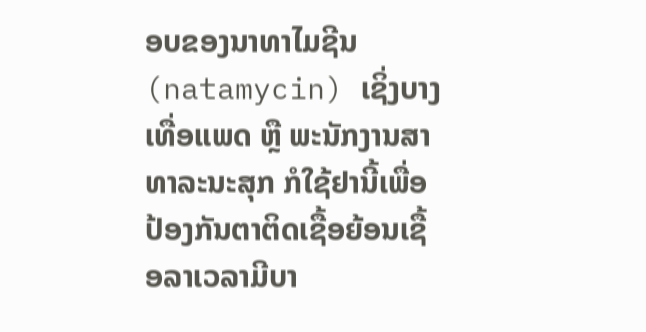ອບຂອງນາທາໄມຊີນ (natamycin) ເຊິ່ງບາງເທື່ອແພດ ຫຼື ພະນັກງານສາທາລະນະສຸກ ກໍໃຊ້ຢານີ້ເພື່ອປ້ອງກັນຕາຕິດເຊື້ອຍ້ອນເຊື້ອລາເວລາມີບາ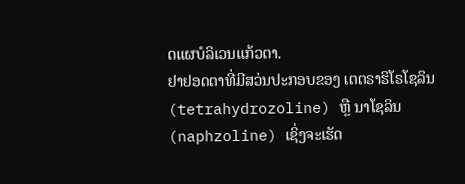ດແຜບໍລິເວນແກ້ວຕາ.
ຢາຢອດຕາທີ່ມີສວ່ນປະກອບຂອງ ເຕຕຣາຮິໂຣໂຊລິນ (tetrahydrozoline) ຫຼື ນາໂຊລິນ (naphzoline) ເຊິ່ງຈະເຮັດ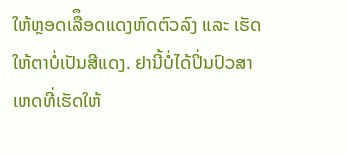ໃຫ້ຫຼອດເລືຶອດແດງຫົດຕົວລົງ ແລະ ເຮັດໃຫ້ຕາບໍ່ເປັນສີແດງ. ຢານີ້ບໍ່ໄດ້ປິ່ນປົວສາເຫດທີ່ເຮັດໃຫ້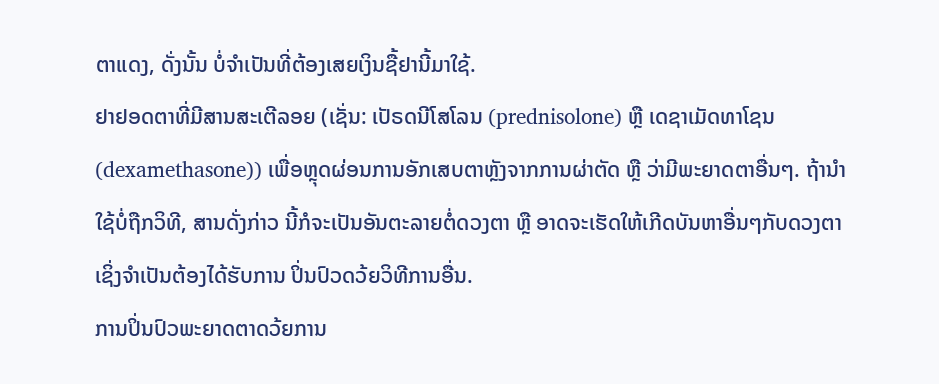ຕາແດງ, ດັ່ງນັ້ນ ບໍ່ຈໍາເປັນທີ່ຕ້ອງເສຍເງິນຊື້ຢານີ້ມາໃຊ້.
ຢາຢອດຕາທີ່ມີສານສະເຕີລອຍ (ເຊັ່ນ: ເປັຣດນີໂສໂລນ (prednisolone) ຫຼື ເດຊາເມັດທາໂຊນ (dexamethasone)) ເພື່ອຫຼຸດຜ່ອນການອັກເສບຕາຫຼັງຈາກການຜ່າຕັດ ຫຼື ວ່າມີພະຍາດຕາອື່ນໆ. ຖ້ານໍາໃຊ້ບໍ່ຖືກວິທີ, ສານດັ່ງກ່າວ ນີ້ກໍຈະເປັນອັນຕະລາຍຕໍ່ດວງຕາ ຫຼື ອາດຈະເຮັດໃຫ້ເກີດບັນຫາອື່ນໆກັບດວງຕາ ເຊິ່ງຈໍາເປັນຕ້ອງໄດ້ຮັບການ ປິ່ນປົວດວ້ຍວິທີການອື່ນ.
ການປິ່ນປົວພະຍາດຕາດວ້ຍການ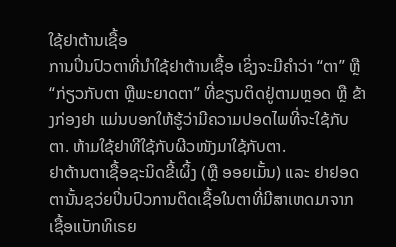ໃຊ້ຢາຕ້ານເຊື້ອ
ການປິ່ນປົວຕາທີ່ນໍາໃຊ້ຢາຕ້ານເຊື້ອ ເຊິ່ງຈະມີຄໍາວ່າ “ຕາ” ຫຼື “ກ່ຽວກັບຕາ ຫຼືພະຍາດຕາ” ທີ່ຂຽນຕິດຢູ່ຕາມຫຼອດ ຫຼື ຂ້າງກ່ອງຢາ ແມ່ນບອກໃຫ້ຮູ້ວ່າມີຄວາມປອດໄພທີ່ຈະໃຊ້ກັບຕາ. ຫ້າມໃຊ້ຢາທີໃຊ້ກັບຜີວໜັງມາໃຊ້ກັບຕາ.
ຢາຕ້ານຕາເຊື້ອຊະນິດຂີ້ເຜິ້ງ (ຫຼື ອອຍເມັ້ນ) ແລະ ຢາຢອດຕານັ້ນຊວ່ຍປິ່ນປົວການຕິດເຊື້ອໃນຕາທີ່ມີສາເຫດມາຈາກເຊື້ອແບັກທິເຣຍ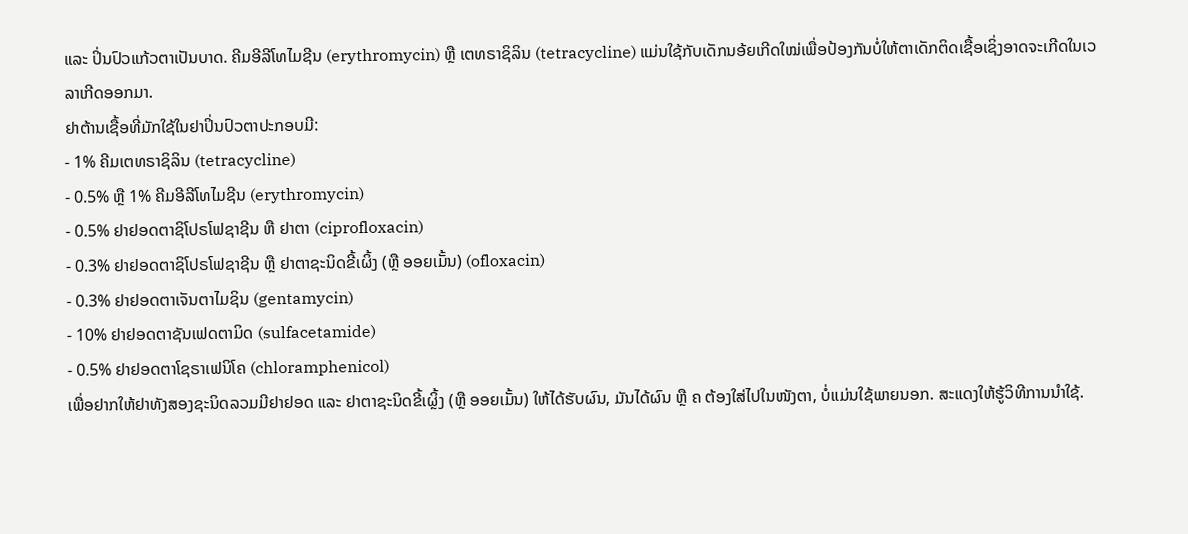ແລະ ປິ່ນປົວແກ້ວຕາເປັນບາດ. ຄີມອີລີໂທໄມຊີນ (erythromycin) ຫຼື ເຕທຣາຊິລິນ (tetracycline) ແມ່ນໃຊ້ກັບເດັກນອ້ຍເກີດໃໝ່ເພື່ອປ້ອງກັນບໍ່ໃຫ້ຕາເດັກຕິດເຊື້ອເຊິ່ງອາດຈະເກີດໃນເວລາເກີດອອກມາ.
ຢາຕ້ານເຊື້ອທີ່ມັກໃຊ້ໃນຢາປິ່ນປົວຕາປະກອບມີ:
- 1% ຄີມເຕທຣາຊິລິນ (tetracycline)
- 0.5% ຫຼື 1% ຄີມອີລີໂທໄມຊີນ (erythromycin)
- 0.5% ຢາຢອດຕາຊິໂປຣໂຟຊາຊີນ ຫື ຢາຕາ (ciprofloxacin)
- 0.3% ຢາຢອດຕາຊິໂປຣໂຟຊາຊີນ ຫຼື ຢາຕາຊະນິດຂີ້ເຜິ້ງ (ຫຼື ອອຍເມັ້ນ) (ofloxacin)
- 0.3% ຢາຢອດຕາເຈັນຕາໄມຊິນ (gentamycin)
- 10% ຢາຢອດຕາຊັນເຟດຕາມິດ (sulfacetamide)
- 0.5% ຢາຢອດຕາໂຊຣາເຟນິໂຄ (chloramphenicol)
ເພື່ອຢາກໃຫ້ຢາທັງສອງຊະນິດລວມມີຢາຢອດ ແລະ ຢາຕາຊະນິດຂີ້ເຜຼິ້ງ (ຫຼື ອອຍເມັ້ນ) ໃຫ້ໄດ້ຮັບຜົນ, ມັນໄດ້ຜົນ ຫຼື ຄ ຕ້ອງໃສ່ໄປໃນໜັງຕາ, ບໍ່ແມ່ນໃຊ້ພາຍນອກ. ສະແດງໃຫ້ຮູ້ວິທີການນໍາໃຊ້.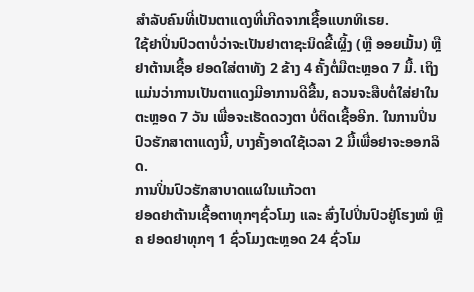ສໍາລັບຄົນທີ່ເປັນຕາແດງທີ່ເກີດຈາກເຊື້ອແບກທິເຣຍ.
ໃຊ້ຢາປິ່ນປົວຕາບໍ່ວ່າຈະເປັນຢາຕາຊະນິດຂີ້ເຜຼິ້ງ (ຫຼື ອອຍເມັ້ນ) ຫຼື ຢາຕ້ານເຊື້ອ ຢອດໃສ່ຕາທັງ 2 ຂ້າງ 4 ຄັ້ງຕໍ່ມືຕະຫຼອດ 7 ມື້. ເຖິງແມ່ນວ່າການເປັນຕາແດງມີອາການດີຂື້ນ, ຄວນຈະສືບຕໍ່ໃສ່ຢາໃນຕະຫຼອດ 7 ວັນ ເພື່ອຈະເຮັດດວງຕາ ບໍ່ຕິດເຊື້ອອີກ. ໃນການປິ່ນປົວຮັກສາຕາແດງນີ້, ບາງຄັ້ງອາດໃຊ້ເວລາ 2 ມື້ເພື່ອຢາຈະອອກລິດ.
ການປິ່ນປົວຮັກສາບາດແຜໃນແກ້ວຕາ
ຢອດຢາຕ້ານເຊື້ອຕາທຸກໆຊົ່ວໂມງ ແລະ ສົ່ງໄປປິ່ນປົວຢູ່ໂຮງໝໍ ຫຼື ຄ ຢອດຢາທຸກໆ 1 ຊົ່ວໂມງຕະຫຼອດ 24 ຊົ່ວໂມ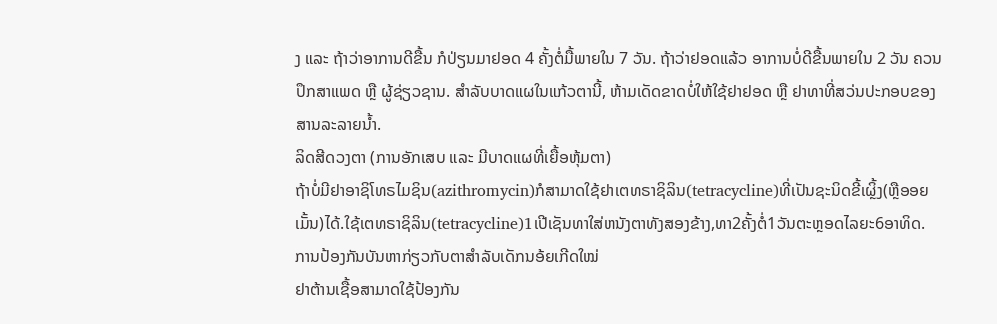ງ ແລະ ຖ້າວ່າອາການດີຂື້ນ ກໍປ່ຽນມາຢອດ 4 ຄັ້ງຕໍ່ມື້ພາຍໃນ 7 ວັນ. ຖ້າວ່າຢອດແລ້ວ ອາການບໍ່ດີຂື້ນພາຍໃນ 2 ວັນ ຄວນປຶກສາແພດ ຫຼື ຜູ້ຊ່ຽວຊານ. ສໍາລັບບາດແຜໃນແກ້ວຕານີ້, ຫ້າມເດັດຂາດບໍ່ໃຫ້ໃຊ້ຢາຢອດ ຫຼື ຢາທາທີ່ສວ່ນປະກອບຂອງສານລະລາຍນໍ້າ.
ລິດສີດວງຕາ (ການອັກເສບ ແລະ ມີບາດແຜທີ່ເຍື້ອຫຸ້ມຕາ)
ຖ້າບໍ່ມີຢາອາຊິໂທຣໄມຊິນ(azithromycin)ກໍສາມາດໃຊ້ຢາເຕທຣາຊິລິນ(tetracycline)ທີ່ເປັນຊະນິດຂີ້ເຜຼິ້ງ(ຫຼືອອຍເມັ້ນ)ໄດ້.ໃຊ້ເຕທຣາຊິລິນ(tetracycline)1ເປີເຊັນທາໃສ່ຫນັງຕາທັງສອງຂ້າງ,ທາ2ຄັ້ງຕໍ່1ວັນຕະຫຼອດໄລຍະ6ອາທິດ.
ການປ້ອງກັນບັນຫາກ່ຽວກັບຕາສໍາລັບເດັກນອ້ຍເກີດໃໝ່
ຢາຕ້ານເຊື້ອສາມາດໃຊ້ປ້ອງກັນ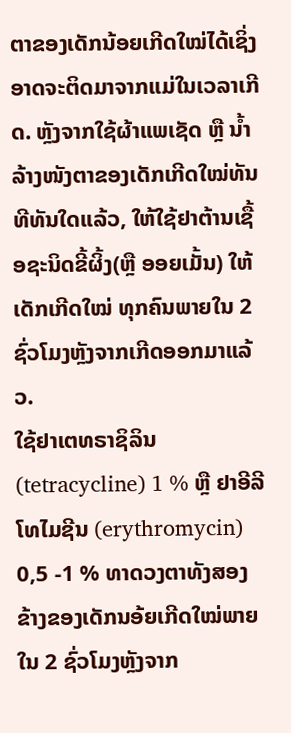ຕາຂອງເດັກນ້ອຍເກີດໃໝ່ໄດ້ເຊິ່ງອາດຈະຕິດມາຈາກແມ່ໃນເວລາເກີດ. ຫຼັງຈາກໃຊ້ຜ້າແພເຊັດ ຫຼື ນໍ້າລ້າງໜັງຕາຂອງເດັກເກີດໃໝ່ທັນທີທັນໃດແລ້ວ, ໃຫ້ໃຊ້ຢາຕ້ານເຊື້ອຊະນິດຂີ້ຜິ້ງ(ຫຼື ອອຍເມັ້ນ) ໃຫ້ເດັກເກີດໃໝ່ ທຸກຄົນພາຍໃນ 2 ຊົ່ວໂມງຫຼັງຈາກເກີດອອກມາແລ້ວ.
ໃຊ້ຢາເຕທຣາຊິລິນ (tetracycline) 1 % ຫຼື ຢາອີລີໂທໄມຊີນ (erythromycin) 0,5 -1 % ທາດວງຕາທັງສອງ ຂ້າງຂອງເດັກນອ້ຍເກີດໃໝ່ພາຍໃນ 2 ຊົ່ວໂມງຫຼັງຈາກ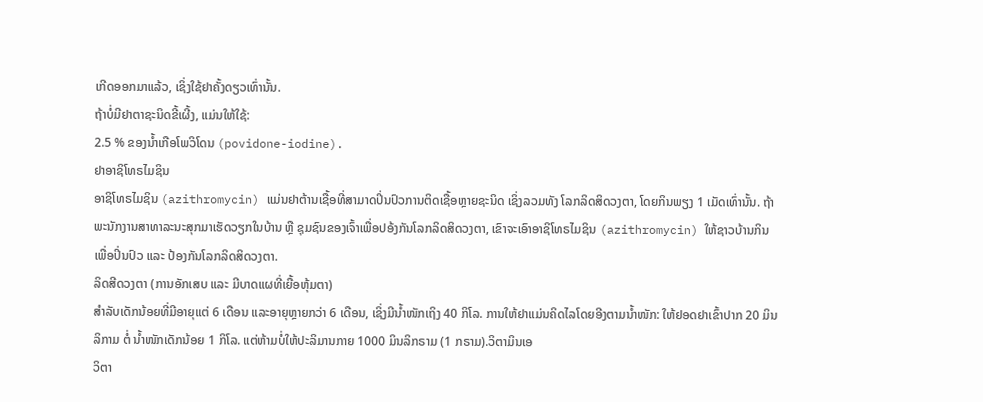ເກີດອອກມາແລ້ວ, ເຊິ່ງໃຊ້ຢາຄັ້ງດຽວເທົ່ານັ້ນ.
ຖ້າບໍ່ມີຢາຕາຊະນິດຂີ້ເຜີ້ງ, ແມ່ນໃຫ້ໃຊ້:
2.5 % ຂອງນໍ້າເກືອໂພວິໂດນ (povidone-iodine).
ຢາອາຊິໂທຣໄມຊິນ
ອາຊິໂທຣໄມຊິນ (azithromycin) ແມ່ນຢາຕ້ານເຊື້ອທີ່ສາມາດປິ່ນປົວການຕິດເຊື້ອຫຼາຍຊະນິດ ເຊິ່ງລວມທັງ ໂລກລິດສິດວງຕາ, ໂດຍກິນພຽງ 1 ເມັດເທົ່ານັ້ນ. ຖ້າພະນັກງານສາທາລະນະສຸກມາເຮັດວຽກໃນບ້ານ ຫຼື ຊຸມຊົນຂອງເຈົ້າເພື່ອປອ້ງກັນໂລກລິດສິດວງຕາ, ເຂົາຈະເອົາອາຊິໂທຣໄມຊິນ (azithromycin) ໃຫ້ຊາວບ້ານກິນ ເພື່ອປິ່ນປົວ ແລະ ປ້ອງກັນໂລກລິດສິດວງຕາ.
ລິດສີດວງຕາ (ການອັກເສບ ແລະ ມີບາດແຜທີ່ເຍື້ອຫຸ້ມຕາ)
ສໍາລັບເດັກນ້ອຍທີ່ມີອາຍຸແຕ່ 6 ເດືອນ ແລະອາຍຸຫຼາຍກວ່າ 6 ເດືອນ, ເຊິ່ງມີນໍ້າໜັກເຖິງ 40 ກິໂລ. ການໃຫ້ຢາແມ່ນຄິດໄລໂດຍອີງຕາມນໍ້າໜັກ: ໃຫ້ຢອດຢາເຂົ້າປາກ 20 ມິນລິກາມ ຕໍ່ ນໍ້າໜັກເດັກນ້ອຍ 1 ກິໂລ. ແຕ່ຫ້າມບໍ່ໃຫ້ປະລິມານກາຍ 1000 ມິນລິກຣາມ (1 ກຣາມ).ວິຕາມິນເອ
ວິຕາ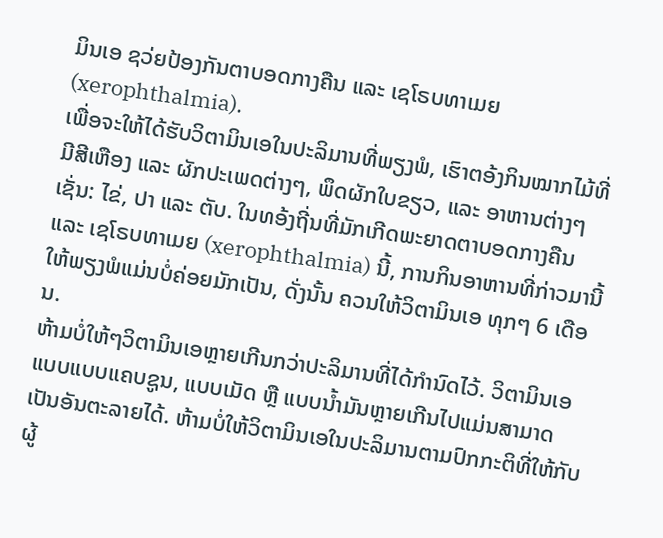ມິນເອ ຊວ່ຍປ້ອງກັນຕາບອດກາງຄືນ ແລະ ເຊໂຣບທາເມຍ (xerophthalmia).
ເພື່ອຈະໃຫ້ໄດ້ຮັບວິຕາມິນເອໃນປະລິມານທີ່ພຽງພໍ, ເຮົາຕອ້ງກິນໝາກໄມ້ທີ່ມີສີເຫືອງ ແລະ ຜັກປະເພດຕ່າງໆ, ພຶດຜັກໃບຂຽວ, ແລະ ອາຫານຕ່າງໆເຊັ່ນ: ໄຂ່, ປາ ແລະ ຕັບ. ໃນທອ້ງຖີ່ນທີ່ມັກເກີດພະຍາດຕາບອດກາງຄືນ ແລະ ເຊໂຣບທາເມຍ (xerophthalmia) ນີ້, ການກິນອາຫານທີ່ກ່າວມານີ້ໃຫ້ພຽງພໍແມ່ນບໍ່ຄ່ອຍມັກເປັນ, ດັ່ງນັ້ນ ຄວນໃຫ້ວິຕາມິນເອ ທຸກໆ 6 ເດືອນ.
ຫ້າມບໍ່ໃຫ້ໆວິຕາມິນເອຫຼາຍເກີນກວ່າປະລິມານທີ່ໄດ້ກໍານົດໄວ້. ວິຕາມິນເອແບບແບບແຄບຊູນ, ແບບເມັດ ຫຼື ແບບນໍ້າມັນຫຼາຍເກີນໄປແມ່ນສາມາດເປັນອັນຕະລາຍໄດ້. ຫ້າມບໍ່ໃຫ້ວິຕາມິນເອໃນປະລິມານຕາມປົກກະຕິທີ່ໃຫ້ກັບຜູ້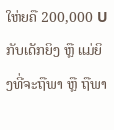ໃຫ່ຍຄື 200,000 U ກັບເດັກຍິງ ຫຼື ແມ່ຍິງທີ່ຈະຖືພາ ຫຼື ຖືພາ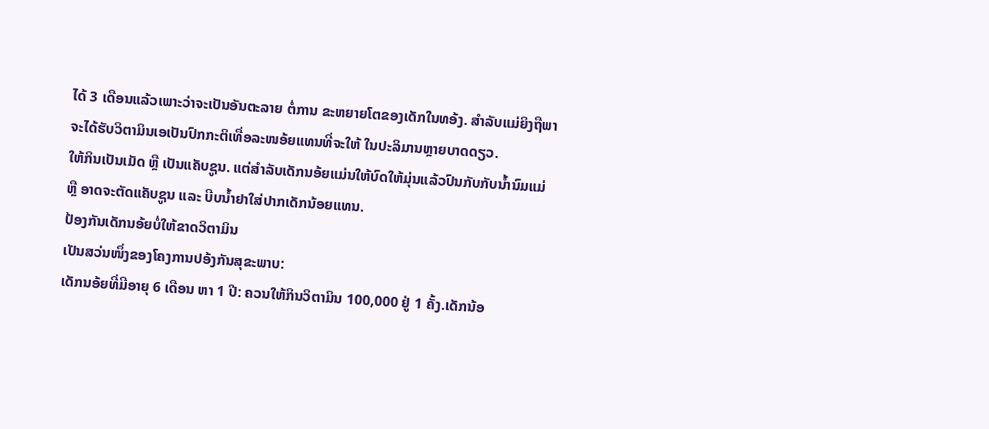ໄດ້ 3 ເດືອນແລ້ວເພາະວ່າຈະເປັນອັນຕະລາຍ ຕໍ່ການ ຂະຫຍາຍໂຕຂອງເດັກໃນທອ້ງ. ສໍາລັບແມ່ຍິງຖືພາຈະໄດ້ຮັບວິຕາມິນເອເປັນປົກກະຕິເທື່ອລະໜອ້ຍແທນທີ່ຈະໃຫ້ ໃນປະລິມານຫຼາຍບາດດຽວ.
ໃຫ້ກິນເປັນເມັດ ຫຼື ເປັນແຄັບຊູນ. ແຕ່ສໍາລັບເດັກນອ້ຍແມ່ນໃຫ້ບົດໃຫ້ມຸ່ນແລ້ວປົນກັບກັບນໍ້ານົມແມ່ ຫຼື ອາດຈະຕັດແຄັບຊູນ ແລະ ບີບນໍ້າຢາໃສ່ປາກເດັກນ້ອຍແທນ.
ປ້ອງກັນເດັກນອ້ຍບໍ່ໃຫ້ຂາດວິຕາມິນ
ເປັນສວ່ນໜຶ່ງຂອງໂຄງການປອ້ງກັນສຸຂະພາບ:
ເດັກນອ້ຍທີ່ມີອາຍຸ 6 ເດືອນ ຫາ 1 ປີ: ຄວນໃຫ້ກິນວິຕາມິນ 100,000 ຢູ່ 1 ຄັ້ງ.ເດັກນ້ອ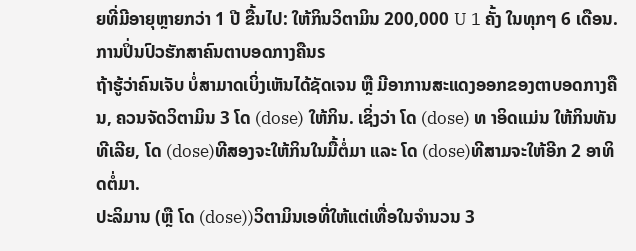ຍທີ່ມີອາຍຸຫຼາຍກວ່າ 1 ປີ ຂື້ນໄປ: ໃຫ້ກິນວິຕາມິນ 200,000 U 1 ຄັ້ງ ໃນທຸກໆ 6 ເດືອນ.
ການປິ່ນປົວຮັກສາຄົນຕາບອດກາງຄືນs
ຖ້າຮູ້ວ່າຄົນເຈັບ ບໍ່ສາມາດເບິ່ງເຫັນໄດ້ຊັດເຈນ ຫຼື ມີອາການສະແດງອອກຂອງຕາບອດກາງຄືນ, ຄວນຈັດວິຕາມິນ 3 ໂດ (dose) ໃຫ້ກິນ. ເຊິ່ງວ່າ ໂດ (dose) ທ າອິດແມ່ນ ໃຫ້ກິນທັນທີເລີຍ, ໂດ (dose)ທີສອງຈະໃຫ້ກິນໃນມື້ຕໍ່ມາ ແລະ ໂດ (dose)ທີສາມຈະໃຫ້ອີກ 2 ອາທິດຕໍ່ມາ.
ປະລິມານ (ຫຼື ໂດ (dose))ວິຕາມິນເອທີ່ໃຫ້ແຕ່ເທື່ອໃນຈໍານວນ 3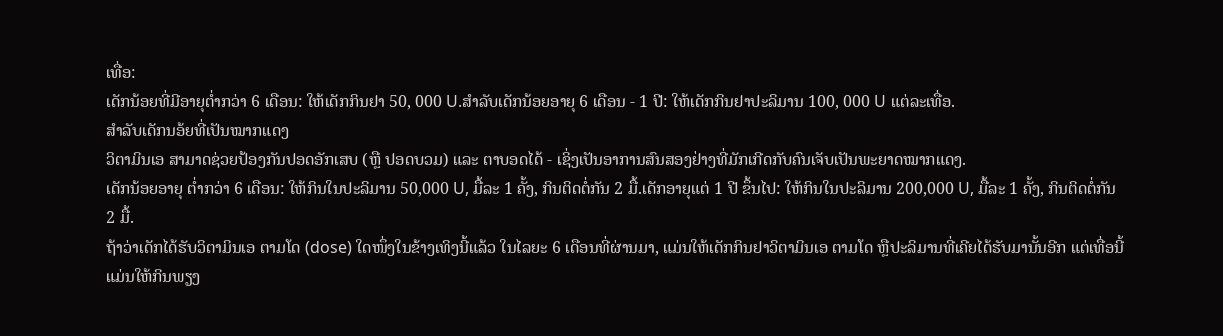ເທື່ອ:
ເດັກນ້ອຍທີ່ມີອາຍຸຕໍ່າກວ່າ 6 ເດືອນ: ໃຫ້ເດັກກິນຢາ 50, 000 U.ສໍາລັບເດັກນ້ອຍອາຍຸ 6 ເດືອນ - 1 ປີ: ໃຫ້ເດັກກິນຢາປະລິມານ 100, 000 U ແຕ່ລະເທື່ອ.
ສໍາລັບເດັກນອ້ຍທີ່ເປັນໝາກແດງ
ວິຕາມິນເອ ສາມາດຊ່ວຍປ້ອງກັນປອດອັກເສບ (ຫຼື ປອດບວມ) ແລະ ຕາບອດໄດ້ - ເຊິ່ງເປັນອາການສົນສອງຢ່າງທີ່ມັກເກີດກັບຄົນເຈັບເປັນພະຍາດໝາກແດງ.
ເດັກນ້ອຍອາຍຸ ຕໍ່າກວ່າ 6 ເດືອນ: ໃຫ້ກິນໃນປະລິມານ 50,000 U, ມື້ລະ 1 ຄັ້ງ, ກິນຕິດຕໍ່ກັນ 2 ມື້.ເດັກອາຍຸແຕ່ 1 ປີ ຂຶ້ນໄປ: ໃຫ້ກິນໃນປະລິມານ 200,000 U, ມື້ລະ 1 ຄັ້ງ, ກິນຕິດຕໍ່ກັນ 2 ມື້.
ຖ້າວ່າເດັກໄດ້ຮັບວິຕາມິນເອ ຕາມໂດ (dose) ໃດໜຶ່ງໃນຂ້າງເທິງນີ້ແລ້ວ ໃນໄລຍະ 6 ເດືອນທີ່ຜ່ານມາ, ແມ່ນໃຫ້ເດັກກິນຢາວິຕາມິນເອ ຕາມໂດ ຫຼືປະລິມານທີ່ເຄີຍໄດ້ຮັບມານັ້ນອີກ ແຕ່ເທື່ອນີ້ແມ່ນໃຫ້ກິນພຽງ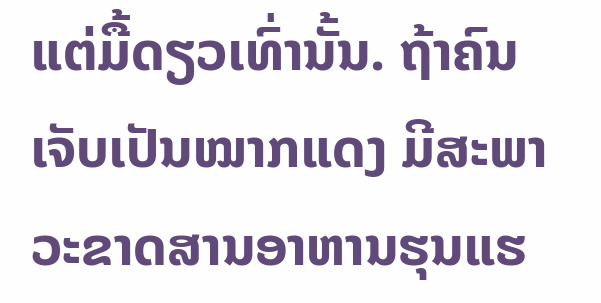ແຕ່ມື້ດຽວເທົ່ານັ້ນ. ຖ້າຄົນເຈັບເປັນໝາກແດງ ມີສະພາວະຂາດສານອາຫານຮຸນແຮ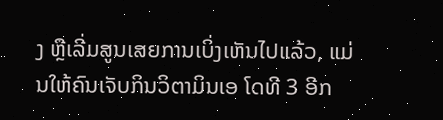ງ ຫຼືເລີ່ມສູນເສຍການເບິ່ງເຫັນໄປແລ້ວ, ແມ່ນໃຫ້ຄົນເຈັບກິນວິຕາມິນເອ ໂດທີ 3 ອີກ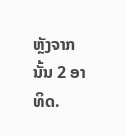ຫຼັງຈາກນັ້ນ 2 ອາທິດ.